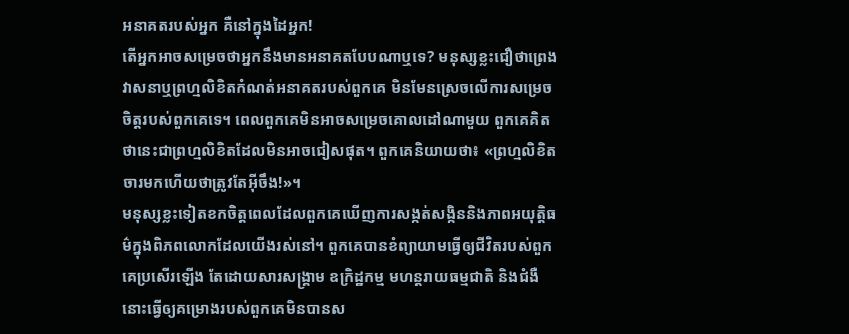អនាគតរបស់អ្នក គឺនៅក្នុងដៃអ្នក!
តើអ្នកអាចសម្រេចថាអ្នកនឹងមានអនាគតបែបណាឬទេ? មនុស្សខ្លះជឿថាព្រេងវាសនាឬព្រហ្មលិខិតកំណត់អនាគតរបស់ពួកគេ មិនមែនស្រេចលើការសម្រេចចិត្តរបស់ពួកគេទេ។ ពេលពួកគេមិនអាចសម្រេចគោលដៅណាមួយ ពួកគេគិតថានេះជាព្រហ្មលិខិតដែលមិនអាចជៀសផុត។ ពួកគេនិយាយថា៖ «ព្រហ្មលិខិតចារមកហើយថាត្រូវតែអ៊ីចឹង!»។
មនុស្សខ្លះទៀតខកចិត្តពេលដែលពួកគេឃើញការសង្កត់សង្កិននិងភាពអយុត្ដិធម៌ក្នុងពិភពលោកដែលយើងរស់នៅ។ ពួកគេបានខំព្យាយាមធ្វើឲ្យជីវិតរបស់ពួកគេប្រសើរឡើង តែដោយសារសង្គ្រាម ឧក្រិដ្ឋកម្ម មហន្តរាយធម្មជាតិ និងជំងឺ នោះធ្វើឲ្យគម្រោងរបស់ពួកគេមិនបានស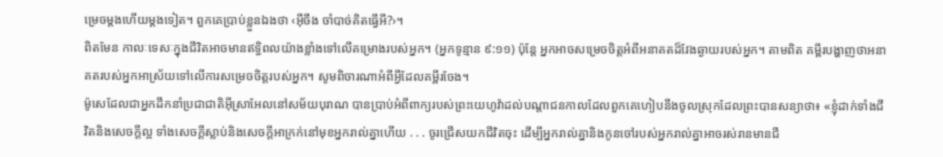ម្រេចម្ដងហើយម្ដងទៀត។ ពួកគេប្រាប់ខ្លួនឯងថា ‹អ៊ីចឹង ចាំបាច់គិតធ្វើអី?›។
ពិតមែន កាលៈទេសៈក្នុងជីវិតអាចមានឥទ្ធិពលយ៉ាងខ្លាំងទៅលើគម្រោងរបស់អ្នក។ (អ្នកទូន្មាន ៩:១១) ប៉ុន្តែ អ្នកអាចសម្រេចចិត្តអំពីអនាគតដ៏វែងឆ្ងាយរបស់អ្នក។ តាមពិត គម្ពីរបង្ហាញថាអនាគតរបស់អ្នកអាស្រ័យទៅលើការសម្រេចចិត្តរបស់អ្នក។ សូមពិចារណាអំពីអ្វីដែលគម្ពីរចែង។
ម៉ូសេដែលជាអ្នកដឹកនាំប្រជាជាតិអ៊ីស្រាអែលនៅសម័យបុរាណ បានប្រាប់អំពីពាក្យរបស់ព្រះយេហូវ៉ាដល់បណ្ដាជនកាលដែលពួកគេហៀបនឹងចូលស្រុកដែលព្រះបានសន្យាថា៖ «ខ្ញុំដាក់ទាំងជីវិតនិងសេចក្ដីល្អ ទាំងសេចក្ដីស្លាប់និងសេចក្ដីអាក្រក់នៅមុខអ្នករាល់គ្នាហើយ . . . ចូរជ្រើសយកជីវិតចុះ ដើម្បីអ្នករាល់គ្នានិងកូនចៅរបស់អ្នករាល់គ្នាអាចរស់រានមានជី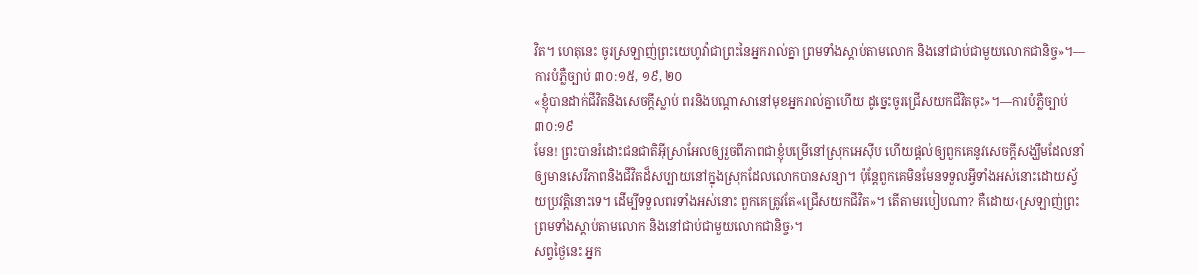វិត។ ហេតុនេះ ចូរស្រឡាញ់ព្រះយេហូវ៉ាជាព្រះនៃអ្នករាល់គ្នា ព្រមទាំងស្ដាប់តាមលោក និងនៅជាប់ជាមួយលោកជានិច្ច»។—ការបំភ្លឺច្បាប់ ៣០:១៥, ១៩, ២០
«ខ្ញុំបានដាក់ជីវិតនិងសេចក្ដីស្លាប់ ពរនិងបណ្ដាសានៅមុខអ្នករាល់គ្នាហើយ ដូច្នេះចូរជ្រើសយកជីវិតចុះ»។—ការបំភ្លឺច្បាប់ ៣០:១៩
មែន! ព្រះបានរំដោះជនជាតិអ៊ីស្រាអែលឲ្យរួចពីភាពជាខ្ញុំបម្រើនៅស្រុកអេស៊ីប ហើយផ្ដល់ឲ្យពួកគេនូវសេចក្ដីសង្ឃឹមដែលនាំឲ្យមានសេរីភាពនិងជីវិតដ៏សប្បាយនៅក្នុងស្រុកដែលលោកបានសន្យា។ ប៉ុន្តែពួកគេមិនមែនទទួលអ្វីទាំងអស់នោះដោយស្វ័យប្រវត្ដិនោះទេ។ ដើម្បីទទួលពរទាំងអស់នោះ ពួកគេត្រូវតែ«ជ្រើសយកជីវិត»។ តើតាមរបៀបណា? គឺដោយ‹ស្រឡាញ់ព្រះ ព្រមទាំងស្ដាប់តាមលោក និងនៅជាប់ជាមួយលោកជានិច្ច›។
សព្វថ្ងៃនេះ អ្នក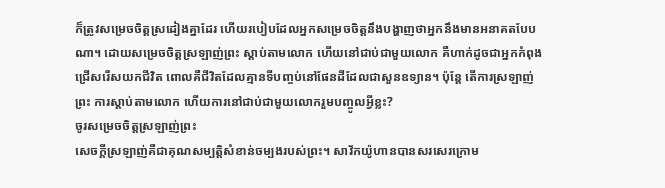ក៏ត្រូវសម្រេចចិត្តស្រដៀងគ្នាដែរ ហើយរបៀបដែលអ្នកសម្រេចចិត្តនឹងបង្ហាញថាអ្នកនឹងមានអនាគតបែបណា។ ដោយសម្រេចចិត្តស្រឡាញ់ព្រះ ស្ដាប់តាមលោក ហើយនៅជាប់ជាមួយលោក គឺហាក់ដូចជាអ្នកកំពុងជ្រើសរើសយកជីវិត ពោលគឺជីវិតដែលគ្មានទីបញ្ចប់នៅផែនដីដែលជាសួនឧទ្យាន។ ប៉ុន្តែ តើការស្រឡាញ់ព្រះ ការស្ដាប់តាមលោក ហើយការនៅជាប់ជាមួយលោករួមបញ្ចូលអ្វីខ្លះ?
ចូរសម្រេចចិត្តស្រឡាញ់ព្រះ
សេចក្ដីស្រឡាញ់គឺជាគុណសម្បត្តិសំខាន់ចម្បងរបស់ព្រះ។ សាវ័កយ៉ូហានបានសរសេរក្រោម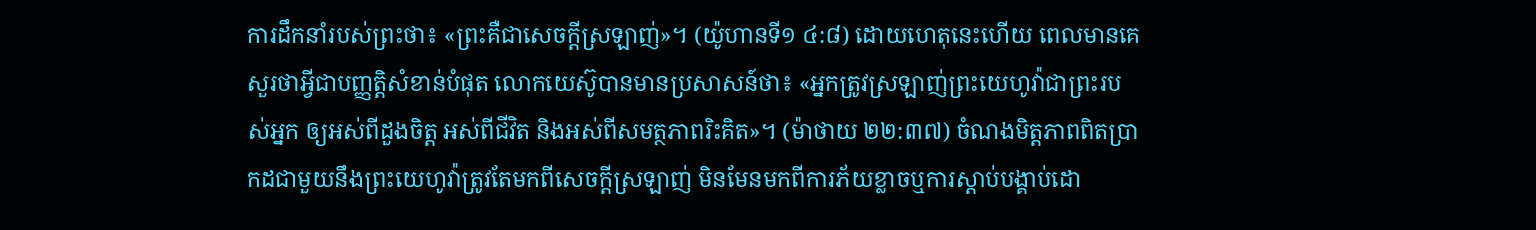ការដឹកនាំរបស់ព្រះថា៖ «ព្រះគឺជាសេចក្ដីស្រឡាញ់»។ (យ៉ូហានទី១ ៤:៨) ដោយហេតុនេះហើយ ពេលមានគេសួរថាអ្វីជាបញ្ញត្ដិសំខាន់បំផុត លោកយេស៊ូបានមានប្រសាសន៍ថា៖ «អ្នកត្រូវស្រឡាញ់ព្រះយេហូវ៉ាជាព្រះរបស់អ្នក ឲ្យអស់ពីដួងចិត្ត អស់ពីជីវិត និងអស់ពីសមត្ថភាពរិះគិត»។ (ម៉ាថាយ ២២:៣៧) ចំណងមិត្តភាពពិតប្រាកដជាមួយនឹងព្រះយេហូវ៉ាត្រូវតែមកពីសេចក្ដីស្រឡាញ់ មិនមែនមកពីការភ័យខ្លាចឬការស្ដាប់បង្គាប់ដោ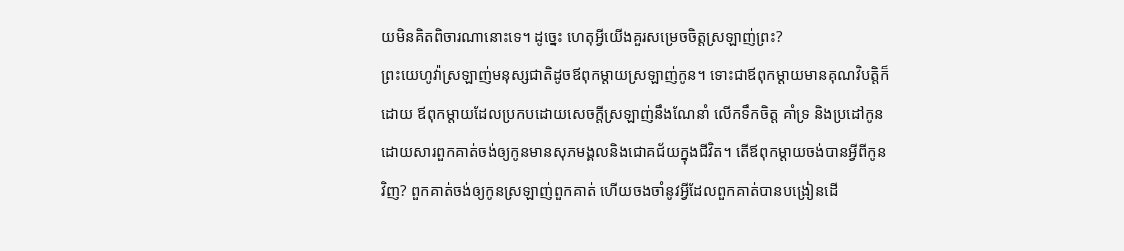យមិនគិតពិចារណានោះទេ។ ដូច្នេះ ហេតុអ្វីយើងគួរសម្រេចចិត្តស្រឡាញ់ព្រះ?
ព្រះយេហូវ៉ាស្រឡាញ់មនុស្សជាតិដូចឪពុកម្ដាយស្រឡាញ់កូន។ ទោះជាឪពុកម្ដាយមានគុណវិបត្តិក៏ដោយ ឪពុកម្ដាយដែលប្រកបដោយសេចក្ដីស្រឡាញ់នឹងណែនាំ លើកទឹកចិត្ត គាំទ្រ និងប្រដៅកូន ដោយសារពួកគាត់ចង់ឲ្យកូនមានសុភមង្គលនិងជោគជ័យក្នុងជីវិត។ តើឪពុកម្ដាយចង់បានអ្វីពីកូនវិញ? ពួកគាត់ចង់ឲ្យកូនស្រឡាញ់ពួកគាត់ ហើយចងចាំនូវអ្វីដែលពួកគាត់បានបង្រៀនដើ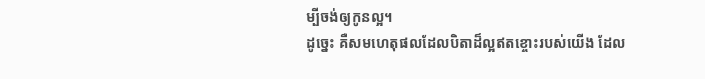ម្បីចង់ឲ្យកូនល្អ។
ដូច្នេះ គឺសមហេតុផលដែលបិតាដ៏ល្អឥតខ្ចោះរបស់យើង ដែល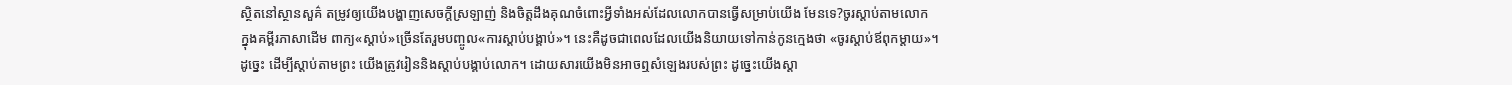ស្ថិតនៅស្ថានសួគ៌ តម្រូវឲ្យយើងបង្ហាញសេចក្ដីស្រឡាញ់ និងចិត្តដឹងគុណចំពោះអ្វីទាំងអស់ដែលលោកបានធ្វើសម្រាប់យើង មែនទេ?ចូរស្ដាប់តាមលោក
ក្នុងគម្ពីរភាសាដើម ពាក្យ«ស្ដាប់»ច្រើនតែរួមបញ្ចូល«ការស្ដាប់បង្គាប់»។ នេះគឺដូចជាពេលដែលយើងនិយាយទៅកាន់កូនក្មេងថា «ចូរស្ដាប់ឪពុកម្ដាយ»។ ដូច្នេះ ដើម្បីស្ដាប់តាមព្រះ យើងត្រូវរៀននិងស្ដាប់បង្គាប់លោក។ ដោយសារយើងមិនអាចឮសំឡេងរបស់ព្រះ ដូច្នេះយើងស្ដា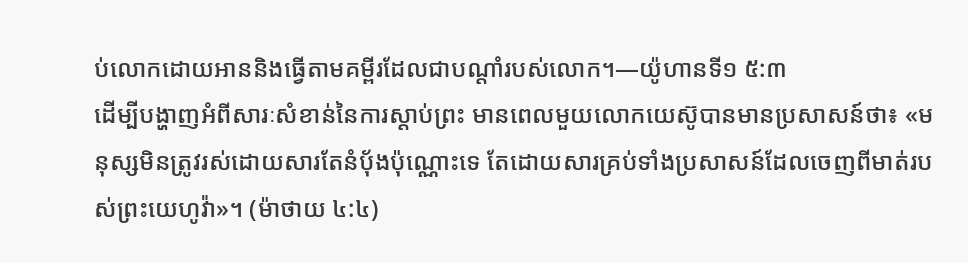ប់លោកដោយអាននិងធ្វើតាមគម្ពីរដែលជាបណ្ដាំរបស់លោក។—យ៉ូហានទី១ ៥:៣
ដើម្បីបង្ហាញអំពីសារៈសំខាន់នៃការស្ដាប់ព្រះ មានពេលមួយលោកយេស៊ូបានមានប្រសាសន៍ថា៖ «មនុស្សមិនត្រូវរស់ដោយសារតែនំប៉័ងប៉ុណ្ណោះទេ តែដោយសារគ្រប់ទាំងប្រសាសន៍ដែលចេញពីមាត់របស់ព្រះយេហូវ៉ា»។ (ម៉ាថាយ ៤:៤)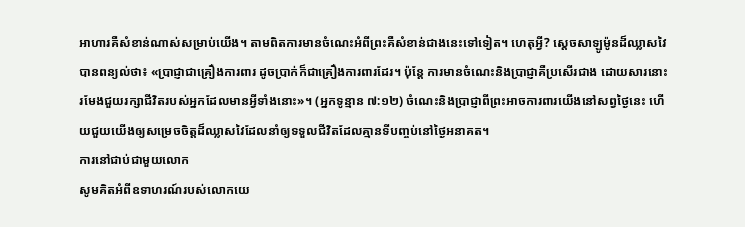អាហារគឺសំខាន់ណាស់សម្រាប់យើង។ តាមពិតការមានចំណេះអំពីព្រះគឺសំខាន់ជាងនេះទៅទៀត។ ហេតុអ្វី? ស្ដេចសាឡូម៉ូនដ៏ឈ្លាសវៃបានពន្យល់ថា៖ «ប្រាជ្ញាជាគ្រឿងការពារ ដូចប្រាក់ក៏ជាគ្រឿងការពារដែរ។ ប៉ុន្តែ ការមានចំណេះនិងប្រាជ្ញាគឺប្រសើរជាង ដោយសារនោះរមែងជួយរក្សាជីវិតរបស់អ្នកដែលមានអ្វីទាំងនោះ»។ (អ្នកទូន្មាន ៧:១២) ចំណេះនិងប្រាជ្ញាពីព្រះអាចការពារយើងនៅសព្វថ្ងៃនេះ ហើយជួយយើងឲ្យសម្រេចចិត្តដ៏ឈ្លាសវៃដែលនាំឲ្យទទួលជីវិតដែលគ្មានទីបញ្ចប់នៅថ្ងៃអនាគត។
ការនៅជាប់ជាមួយលោក
សូមគិតអំពីឧទាហរណ៍របស់លោកយេ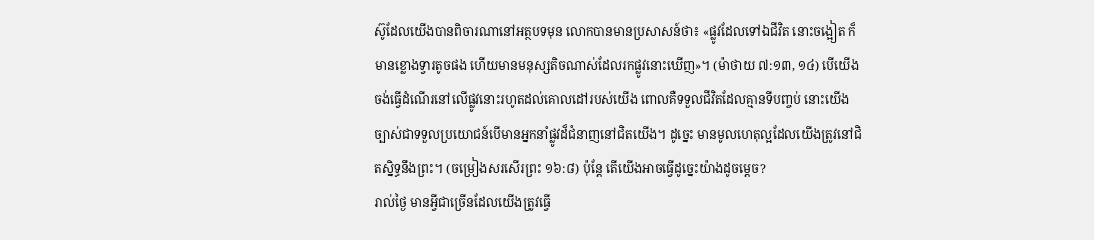ស៊ូដែលយើងបានពិចារណានៅអត្ថបទមុន លោកបានមានប្រសាសន៍ថា៖ «ផ្លូវដែលទៅឯជីវិត នោះចង្អៀត ក៏មានខ្លោងទ្វារតូចផង ហើយមានមនុស្សតិចណាស់ដែលរកផ្លូវនោះឃើញ»។ (ម៉ាថាយ ៧:១៣, ១៤) បើយើងចង់ធ្វើដំណើរនៅលើផ្លូវនោះរហូតដល់គោលដៅរបស់យើង ពោលគឺទទួលជីវិតដែលគ្មានទីបញ្ចប់ នោះយើងច្បាស់ជាទទួលប្រយោជន៍បើមានអ្នកនាំផ្លូវដ៏ជំនាញនៅជិតយើង។ ដូច្នេះ មានមូលហេតុល្អដែលយើងត្រូវនៅជិតស្និទ្ធនឹងព្រះ។ (ចម្រៀងសរសើរព្រះ ១៦:៨) ប៉ុន្តែ តើយើងអាចធ្វើដូច្នេះយ៉ាងដូចម្ដេច?
រាល់ថ្ងៃ មានអ្វីជាច្រើនដែលយើងត្រូវធ្វើ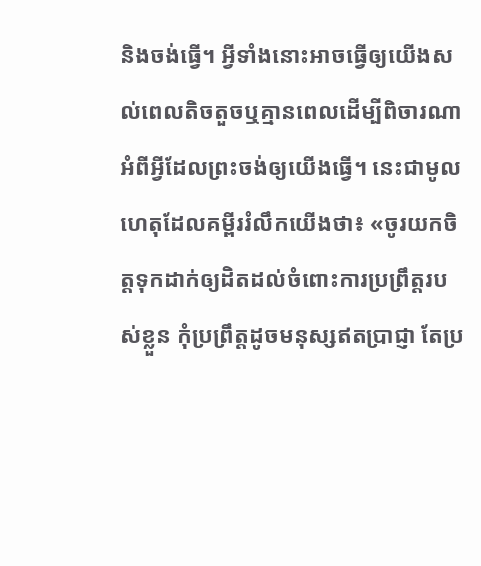និងចង់ធ្វើ។ អ្វីទាំងនោះអាចធ្វើឲ្យយើងសល់ពេលតិចតួចឬគ្មានពេលដើម្បីពិចារណាអំពីអ្វីដែលព្រះចង់ឲ្យយើងធ្វើ។ នេះជាមូលហេតុដែលគម្ពីររំលឹកយើងថា៖ «ចូរយកចិត្តទុកដាក់ឲ្យដិតដល់ចំពោះការប្រព្រឹត្តរបស់ខ្លួន កុំប្រព្រឹត្តដូចមនុស្សឥតប្រាជ្ញា តែប្រ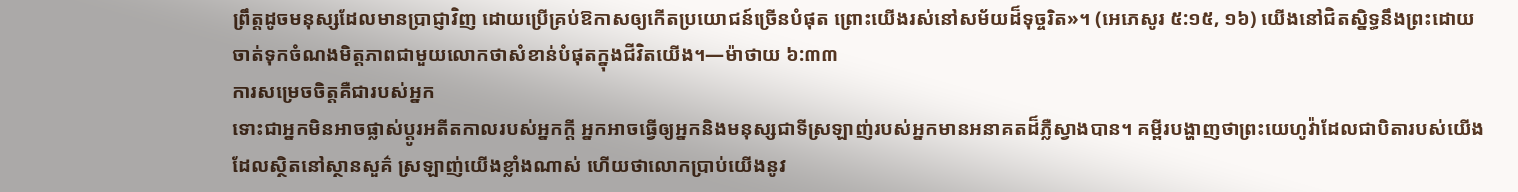ព្រឹត្តដូចមនុស្សដែលមានប្រាជ្ញាវិញ ដោយប្រើគ្រប់ឱកាសឲ្យកើតប្រយោជន៍ច្រើនបំផុត ព្រោះយើងរស់នៅសម័យដ៏ទុច្ចរិត»។ (អេភេសូរ ៥:១៥, ១៦) យើងនៅជិតស្និទ្ធនឹងព្រះដោយចាត់ទុកចំណងមិត្តភាពជាមួយលោកថាសំខាន់បំផុតក្នុងជីវិតយើង។—ម៉ាថាយ ៦:៣៣
ការសម្រេចចិត្តគឺជារបស់អ្នក
ទោះជាអ្នកមិនអាចផ្លាស់ប្ដូរអតីតកាលរបស់អ្នកក្ដី អ្នកអាចធ្វើឲ្យអ្នកនិងមនុស្សជាទីស្រឡាញ់របស់អ្នកមានអនាគតដ៏ភ្លឺស្វាងបាន។ គម្ពីរបង្ហាញថាព្រះយេហូវ៉ាដែលជាបិតារបស់យើងដែលស្ថិតនៅស្ថានសួគ៌ ស្រឡាញ់យើងខ្លាំងណាស់ ហើយថាលោកប្រាប់យើងនូវ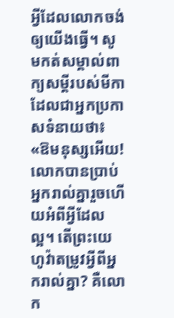អ្វីដែលលោកចង់ឲ្យយើងធ្វើ។ សូមកត់សម្គាល់ពាក្យសម្ដីរបស់មីកាដែលជាអ្នកប្រកាសទំនាយថា៖
«ឱមនុស្សអើយ! លោកបានប្រាប់អ្នករាល់គ្នារួចហើយអំពីអ្វីដែលល្អ។ តើព្រះយេហូវ៉ាតម្រូវអ្វីពីអ្នករាល់គ្នា? គឺលោក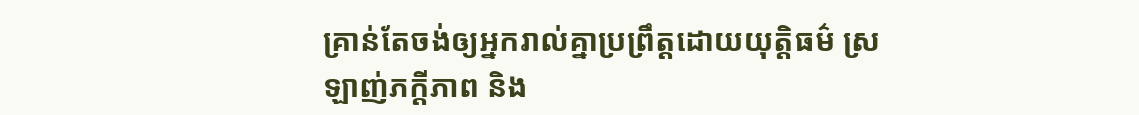គ្រាន់តែចង់ឲ្យអ្នករាល់គ្នាប្រព្រឹត្តដោយយុត្តិធម៌ ស្រឡាញ់ភក្ដីភាព និង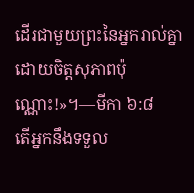ដើរជាមួយព្រះនៃអ្នករាល់គ្នាដោយចិត្តសុភាពប៉ុណ្ណោះ!»។—មីកា ៦:៨
តើអ្នកនឹងទទួល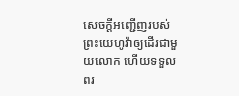សេចក្ដីអញ្ជើញរបស់ព្រះយេហូវ៉ាឲ្យដើរជាមួយលោក ហើយទទួលពរ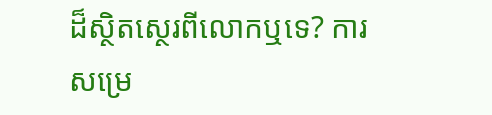ដ៏ស្ថិតស្ថេរពីលោកឬទេ? ការសម្រេ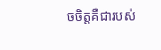ចចិត្តគឺជារបស់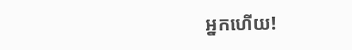អ្នកហើយ!